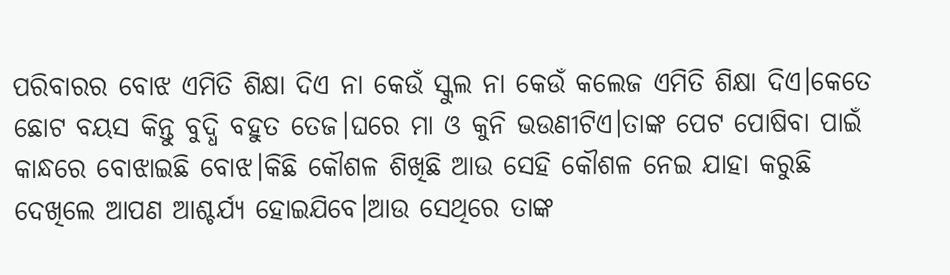ପରିବାରର ବୋଝ ଏମିତି ଶିକ୍ଷା ଦିଏ ନା କେଉଁ ସ୍କୁଲ ନା କେଉଁ କଲେଜ ଏମିତି ଶିକ୍ଷା ଦିଏ।କେତେ ଛୋଟ ବୟସ କିନ୍ତୁ ବୁଦ୍ଧି ବହୁତ ତେଜ।ଘରେ ମା ଓ କୁନି ଭଉଣୀଟିଏ।ତାଙ୍କ ପେଟ ପୋଷିବା ପାଇଁ କାନ୍ଧରେ ବୋଝାଇଛି ବୋଝ।କିଛି କୌଶଳ ଶିଖିଛି ଆଉ ସେହି କୌଶଳ ନେଇ ଯାହା କରୁଛି ଦେଖିଲେ ଆପଣ ଆଶ୍ଚର୍ଯ୍ୟ ହୋଇଯିବେ।ଆଉ ସେଥିରେ ତାଙ୍କ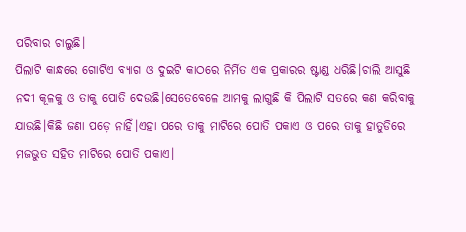ପରିବାର ଚାଲୁଛି।
ପିଲାଟି କାନ୍ଧରେ ଗୋଟିଏ ବ୍ୟାଗ ଓ ଦୁଇଟି କାଠରେ ନିର୍ମିତ ଏକ ପ୍ରକାରର ଷ୍ଟାଣ୍ଡ ଧରିଛି।ଚାଲି ଆସୁଛି ନଦୀ କୂଳକୁ ଓ ତାକୁ ପୋତି ଦେଉଛି।ସେତେବେଳେ ଆମକୁ ଲାଗୁଛି କି ପିଲାଟି ସତରେ କଣ କରିବାକୁ ଯାଉଛି।କିଛି ଜଣା ପଡ଼େ ନାହିଁ।ଏହା ପରେ ତାକୁ ମାଟିରେ ପୋତି ପକାଏ ଓ ପରେ ତାକୁ ହାତୁଡିରେ ମଜଭୁତ ସହିତ ମାଟିରେ ପୋତି ପକାଏ।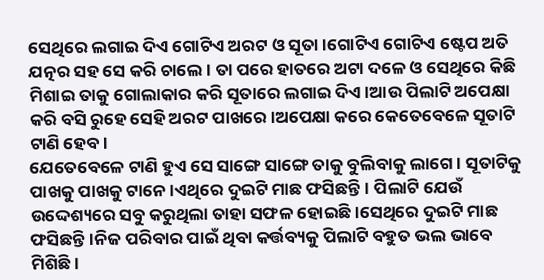ସେଥିରେ ଲଗାଇ ଦିଏ ଗୋଟିଏ ଅରଟ ଓ ସୂତା।ଗୋଟିଏ ଗୋଟିଏ ଷ୍ଟେପ ଅତି ଯତ୍ନର ସହ ସେ କରି ଚାଲେ। ତା ପରେ ହାତରେ ଅଟା ଦଳେ ଓ ସେଥିରେ କିଛି ମିଶାଇ ତାକୁ ଗୋଲାକାର କରି ସୂତାରେ ଲଗାଇ ଦିଏ।ଆଉ ପିଲାଟି ଅପେକ୍ଷା କରି ବସି ରୁହେ ସେହି ଅରଟ ପାଖରେ।ଅପେକ୍ଷା କରେ କେତେବେଳେ ସୂତାଟି ଟାଣି ହେବ।
ଯେତେବେଳେ ଟାଣି ହୁଏ ସେ ସାଙ୍ଗେ ସାଙ୍ଗେ ତାକୁ ବୁଲିବାକୁ ଲାଗେ। ସୂତାଟିକୁ ପାଖକୁ ପାଖକୁ ଟାନେ।ଏଥିରେ ଦୁଇଟି ମାଛ ଫସିଛନ୍ତି। ପିଲାଟି ଯେଉଁ ଉଦ୍ଦେଶ୍ୟରେ ସବୁ କରୁଥିଲା ତାହା ସଫଳ ହୋଇଛି।ସେଥିରେ ଦୁଇଟି ମାଛ ଫସିଛନ୍ତି।ନିଜ ପରିବାର ପାଇଁ ଥିବା କର୍ତ୍ତବ୍ୟକୁ ପିଲାଟି ବହୁତ ଭଲ ଭାବେ ମିଶିଛି।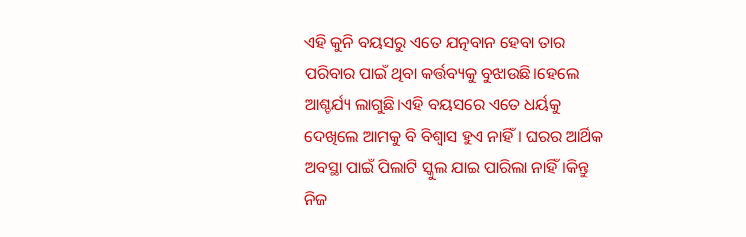ଏହି କୁନି ବୟସରୁ ଏତେ ଯତ୍ନବାନ ହେବା ତାର ପରିବାର ପାଇଁ ଥିବା କର୍ତ୍ତବ୍ୟକୁ ବୁଝାଉଛି।ହେଲେ ଆଶ୍ଚର୍ଯ୍ୟ ଲାଗୁଛି।ଏହି ବୟସରେ ଏତେ ଧର୍ୟକୁ ଦେଖିଲେ ଆମକୁ ବି ବିଶ୍ୱାସ ହୁଏ ନାହିଁ। ଘରର ଆର୍ଥିକ ଅବସ୍ଥା ପାଇଁ ପିଲାଟି ସ୍କୁଲ ଯାଇ ପାରିଲା ନାହିଁ।କିନ୍ତୁ ନିଜ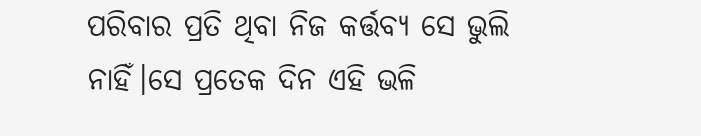ପରିବାର ପ୍ରତି ଥିବା ନିଜ କର୍ତ୍ତବ୍ୟ ସେ ଭୁଲି ନାହିଁ।ସେ ପ୍ରତେକ ଦିନ ଏହି ଭଳି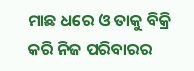ମାଛ ଧରେ ଓ ତାକୁ ବିକ୍ରି କରି ନିଜ ପରିବାରର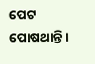ପେଟ ପୋଷଥାନ୍ତି।